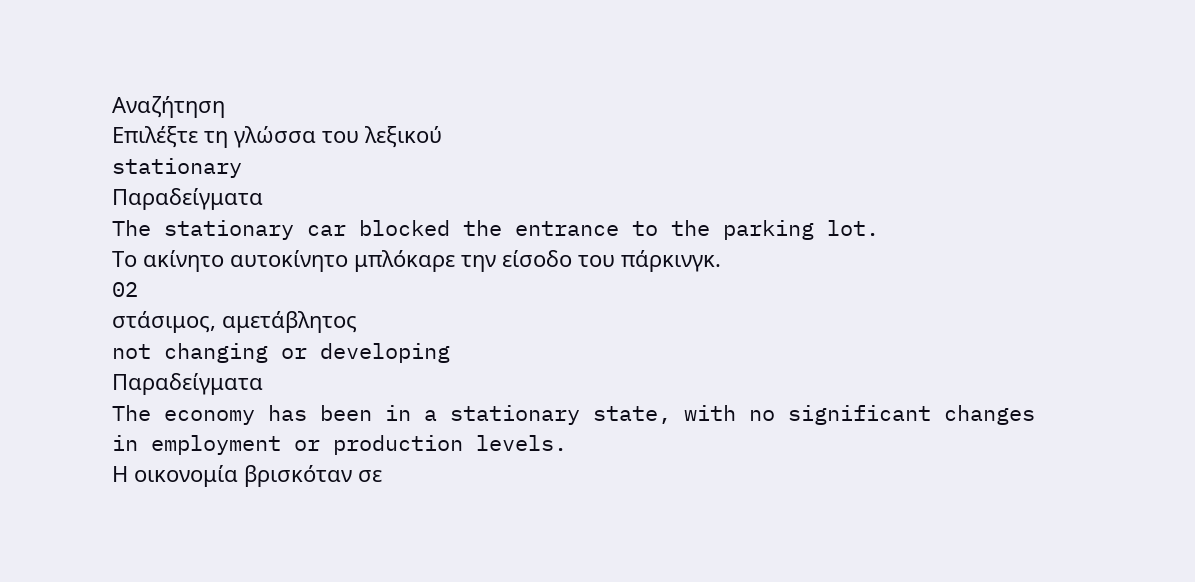Αναζήτηση
Επιλέξτε τη γλώσσα του λεξικού
stationary
Παραδείγματα
The stationary car blocked the entrance to the parking lot.
Το ακίνητο αυτοκίνητο μπλόκαρε την είσοδο του πάρκινγκ.
02
στάσιμος, αμετάβλητος
not changing or developing
Παραδείγματα
The economy has been in a stationary state, with no significant changes in employment or production levels.
Η οικονομία βρισκόταν σε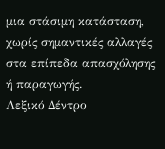μια στάσιμη κατάσταση, χωρίς σημαντικές αλλαγές στα επίπεδα απασχόλησης ή παραγωγής.
Λεξικό Δέντρο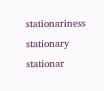stationariness
stationary
stationar